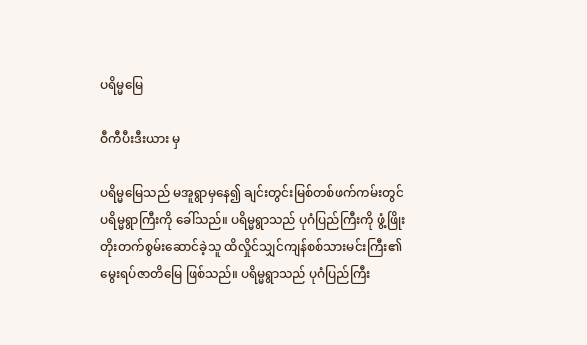ပရိမ္မမြေ

ဝီကီပီးဒီးယား မှ

ပရိမ္မမြေသည် မအူရွာမှနေ၍ ချင်းတွင်းမြစ်တစ်ဖက်ကမ်းတွင် ပရိမ္မရွာကြီးကို ခေါ်သည်။ ပရိမ္မရွာသည် ပုဂံပြည်ကြီးကို ဖွံ့ဖြိုးတိုးတက်စွမ်းဆောင်ခဲ့သူ ထိလှိုင်သျှင်ကျန်စစ်သားမင်းကြီး၏ မွေးရပ်ဇာတိမြေ ဖြစ်သည်။ ပရိမ္မရွာသည် ပုဂံပြည်ကြီး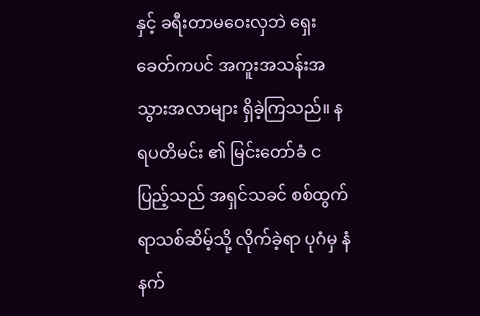နှင့် ခရီးတာမဝေးလှဘဲ ရှေးခေတ်ကပင် အကူးအသန်းအသွားအလာများ ရှိခဲ့ကြသည်။ နရပတိမင်း ၏ မြင်းတော်ခံ ငပြည့်သည် အရှင်သခင် စစ်ထွက်ရာသစ်ဆိမ့်သို့ လိုက်ခဲ့ရာ ပုဂံမှ နံနက်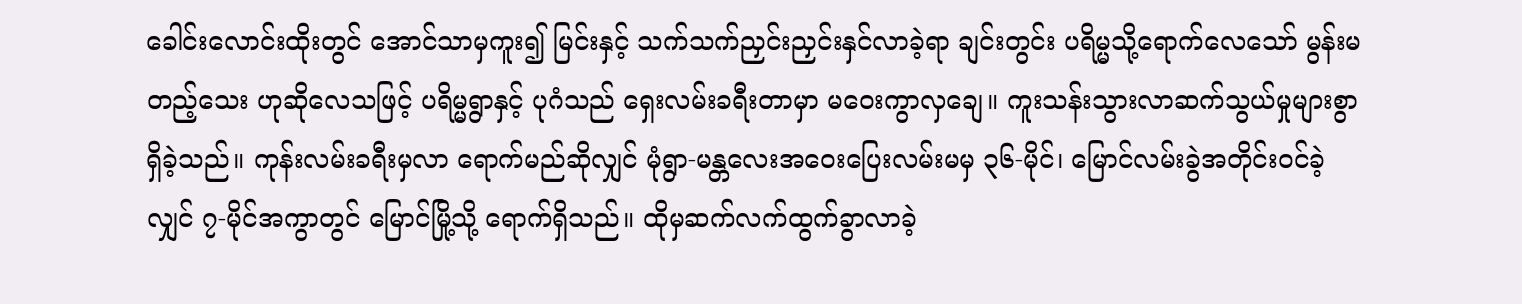ခေါင်းလောင်းထိုးတွင် အောင်သာမှကူး၍ မြင်းနှင့် သက်သက်ညှင်းညှင်းနှင်လာခဲ့ရာ ချင်းတွင်း ပရိမ္မသို့ရောက်လေသော် မွန်းမတည့်သေး ဟုဆိုလေသဖြင့် ပရိမ္မရွာနှင့် ပုဂံသည် ရှေးလမ်းခရီးတာမှာ မဝေးကွာလှချေ။ ကူးသန်းသွားလာဆက်သွယ်မှုများစွာ ရှိခဲ့သည်။ ကုန်းလမ်းခရီးမှလာ ရောက်မည်ဆိုလျှင် မုံရွာ-မန္တလေးအဝေးပြေးလမ်းမမှ ၃၆-မိုင်၊ မြောင်လမ်းခွဲအတိုင်းဝင်ခဲ့လျှင် ၇-မိုင်အကွာတွင် မြောင်မြို့သို့ ရောက်ရှိသည်။ ထိုမှဆက်လက်ထွက်ခွာလာခဲ့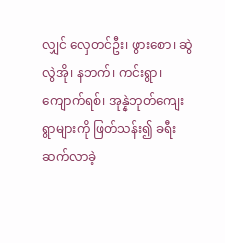လျှင် လှေတင်ဦး၊ ဖွားစော၊ ဆွဲလွဲအို၊ နဘက်၊ ကင်းရွာ၊ ကျောက်ရစ်၊ အုန္နဲဘုတ်ကျေးရွာများကို ဖြတ်သန်း၍ ခရီးဆက်လာခဲ့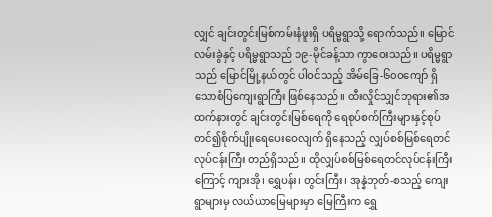လျှင် ချင်းတွင်းမြစ်ကမ်းနံဖူးရှိ ပရိမ္မရွာသို့ ရောက်သည်။ မြောင်လမ်းခွဲနှင့် ပရိမ္မရွာသည် ၁၉-မိုင်ခန့်သာ ကွာဝေးသည်။ ပရိမ္မရွာသည် မြောင်မြို့နယ်တွင် ပါဝင်သည့် အိမ်ခြေ-၆၀ဝကျော် ရှိသောစံပြကျေးရွာကြီး ဖြစ်နေသည်။ ထီးလှိုင်သျှင်ဘုရား၏အထက်နားတွင် ချင်းတွင်းမြစ်ရေကို ရေစုပ်စက်ကြီးများနှင့်စုပ်တင်၍စိုက်ပျိုးရေပေးဝေလျက် ရှိနေသည့် လျှပ်စစ်မြစ်ရေတင်လုပ်ငန်းကြီး တည်ရှိသည်။ ထိုလျှပ်စစ်မြစ်ရေတင်လုပ်ငန်းကြီးကြောင့် ကျားအို၊ ရွှေပန်း၊ တွင်းကြီး၊ အုန္နဲဘုတ်-စသည့် ကျေးရွာများမှ လယ်ယာမြေများမှာ မြေကြီးက ရွှေ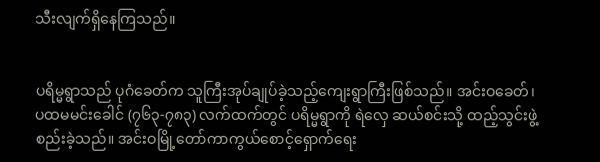သီးလျက်ရှိနေကြသည်။


ပရိမ္မရွာသည် ပုဂံခေတ်က သူကြီးအုပ်ချုပ်ခဲ့သည့်ကျေးရွာကြီးဖြစ်သည်။ အင်းဝခေတ်၊ ပထမမင်းခေါင် (၇၆၃-၇၈၃) လက်ထက်တွင် ပရိမ္မရွာကို ရဲလှေ ဆယ်စင်းသို့ ထည့်သွင်းဖွဲ့စည်းခဲ့သည်။ အင်းဝမြို့တော်ကာကွယ်စောင့်ရှောက်ရေး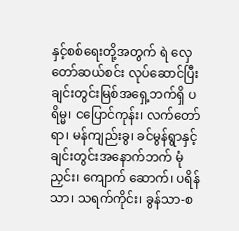နှင့်စစ်ရေးတို့အတွက် ရဲ လှေတော်ဆယ်စင်း လုပ်ဆောင်ပြီး ချင်းတွင်းမြစ်အရှေ့ဘက်ရှိ ပရိမ္မ၊ ငပြောင်ကုန်း၊ လက်တော်ရာ၊ မန်ကျည်းခွ၊ ခင်မွန်ရွာနှင့် ချင်းတွင်းအနောက်ဘက် မုံညှင်း၊ ကျောက် ဆောက်၊ ပရိန်သာ၊ သရက်ကိုင်း၊ ခွန်သာ-စ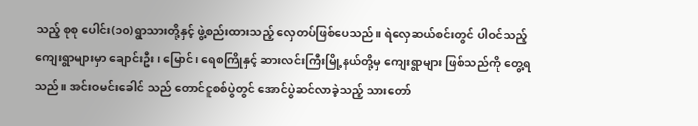သည့် စုစု ပေါင်း(၁၀)ရွာသားတို့နှင့် ဖွဲ့စည်းထားသည့် လှေတပ်ဖြစ်ပေသည်။ ရဲလှေဆယ်စင်းတွင် ပါဝင်သည့်ကျေးရွာများမှာ ချောင်းဦး၊ မြောင်၊ ရေစကြိုနှင့် ဆားလင်းကြီးမြို့နယ်တို့မှ ကျေးရွာများ ဖြစ်သည်ကို တွေ့ရသည်။ အင်းဝမင်းခေါင် သည် တောင်ငူစစ်ပွဲတွင် အောင်ပွဲဆင်လာခဲ့သည့် သားတော်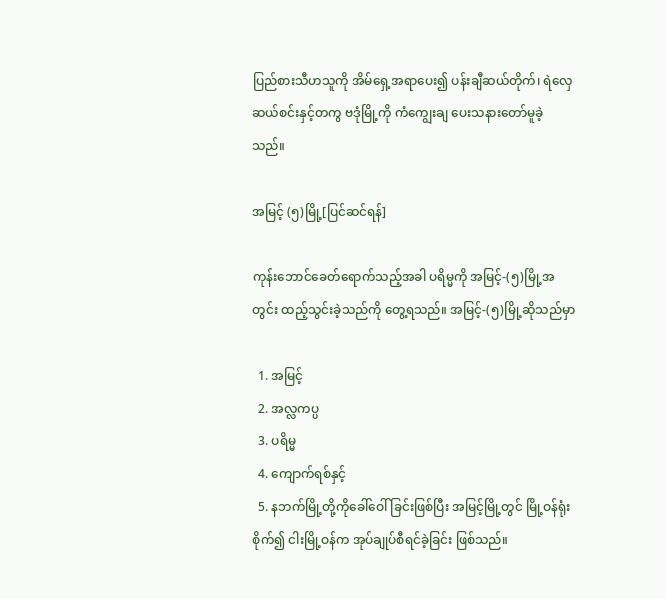ပြည်စားသီဟသူကို အိမ်ရှေ့အရာပေး၍ ပန်းချီဆယ်တိုက်၊ ရဲလှေဆယ်စင်းနှင့်တကွ ဗဒုံမြို့ကို ကံကျွေးချ ပေးသနားတော်မူခဲ့သည်။

အမြင့် (၅)မြို့[ပြင်ဆင်ရန်]

ကုန်းဘောင်ခေတ်ရောက်သည့်အခါ ပရိမ္မကို အမြင့်-(၅)မြို့အတွင်း ထည့်သွင်းခဲ့သည်ကို တွေ့ရသည်။ အမြင့်-(၅)မြို့ဆိုသည်မှာ

  1. အမြင့်
  2. အလ္လကပ္ပ
  3. ပရိမ္မ
  4. ကျောက်ရစ်နှင့်
  5. နဘက်မြို့တို့ကိုခေါ်ဝေါ် ခြင်းဖြစ်ပြီး အမြင့်မြို့တွင် မြို့ဝန်ရုံးစိုက်၍ ငါးမြို့ဝန်က အုပ်ချုပ်စီရင်ခဲ့ခြင်း ဖြစ်သည်။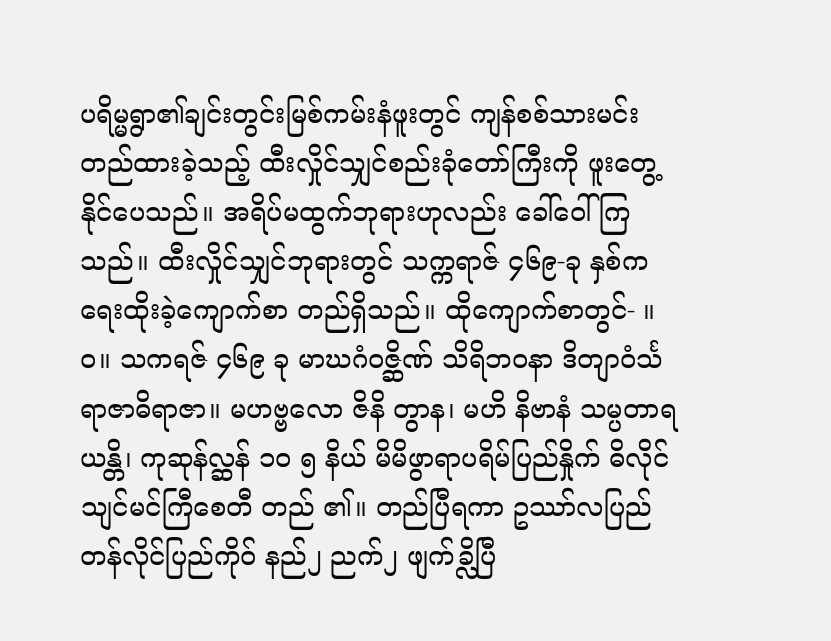ပရိမ္မရွာ၏ချင်းတွင်းမြစ်ကမ်းနံဖူးတွင် ကျန်စစ်သားမင်းတည်ထားခဲ့သည့် ထီးလှိုင်သျှင်စည်းခုံတော်ကြီးကို ဖူးတွေ့နိုင်ပေသည်။ အရိပ်မထွက်ဘုရားဟုလည်း ခေါ်ဝေါ်ကြသည်။ ထီးလှိုင်သျှင်ဘုရားတွင် သက္ကရာဇ် ၄၆၉-ခု နှစ်က ရေးထိုးခဲ့ကျောက်စာ တည်ရှိသည်။ ထိုကျောက်စာတွင်- ။ ဝ။ သကရဇ် ၄၆၉ ခု မာဃဂံဝဇ္ဆိဏ် သိရိဘဝနာ ဒိတျာဝံင်္သရာဇာဓိရာဇာ။ မဟဗ္ဗလော ဇိနိ တွာန၊ မဟိ နိဗာနံ သမ္ပတာရ ယန္တိ၊ ကုဆုန်လ္ဆန် ၁၀ ၅ နိယ် မိမိဖွာရာပရိမ်ပြည်နှိုက် ဓိလိုင်သျင်မင်ကြီစေတီ တည် ၏။ တည်ပြီရကာ ဥဿာ်လပြည် တန်လိုင်ပြည်ကိုဝ် နည်၂ ညက်၂ ဖျက်ခ္လိပြီ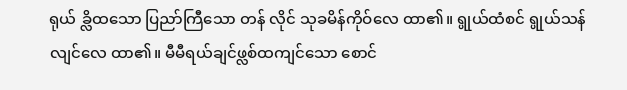ရုယ် ခ္လိထသော ပြညာ်ကြီသော တန် လိုင် သုခမိန်ကိုဝ်လေ ထာ၏။ ရ္ပုယ်ထံစင် ရ္ပုယ်သန်လျင်လေ ထာ၏။ မီမီရယ်ချင်ဖ္လစ်ထကျင်သော စောင်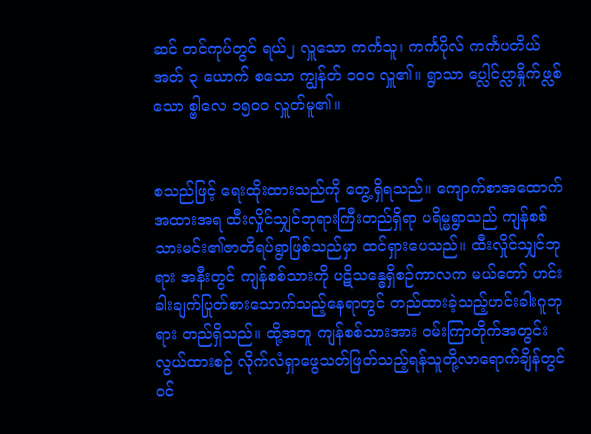ဆင် တင်ကုပ်တွင် ရယ်၂ လှူသော ကင်္ကသူ၊ ကင်္ကပိုလ် ကင်္ကပတိယ် အတ် ၃ ယောက် စသော ကျွန်တ် ၁၀ဝ လှူ၏။ ရွာသာ ပ္လေါင်ပ္လာနှိုက်ဖ္လစ်သော စ္ဗါလေ ၁၅၀ဝ လှူတ်မူ၏။


စသည်ဖြင့် ရေးထိုးထားသည်ကို တွေ့ရှိရသည်။ ကျောက်စာအထောက်အထားအရ ထီးလှိုင်သျှင်ဘုရားကြီးတည်ရှိရာ ပရိမ္မရွာသည် ကျန်စစ်သားမင်း၏ဇာတိရပ်ရွာဖြစ်သည်မှာ ထင်ရှားပေသည်။ ထီးလှိုင်သျှင်ဘုရား အနီးတွင် ကျန်စစ်သားကို ပဋိသန္ဓေရှိစဉ်ကာလက မယ်တော် ဟင်းခါးချက်ပြုတ်စားသောက်သည့်နေရာတွင် တည်ထားခဲ့သည့်ဟင်းခါးဂူဘုရား တည်ရှိသည်။ ထို့အတူ ကျန်စစ်သားအား ဝမ်းကြာတိုက်အတွင်း လွယ်ထားစဉ် လိုက်လံရှာဖွေသတ်ဖြတ်သည့်ရန်သူတို့လာရောက်ချိန်တွင် ဝင်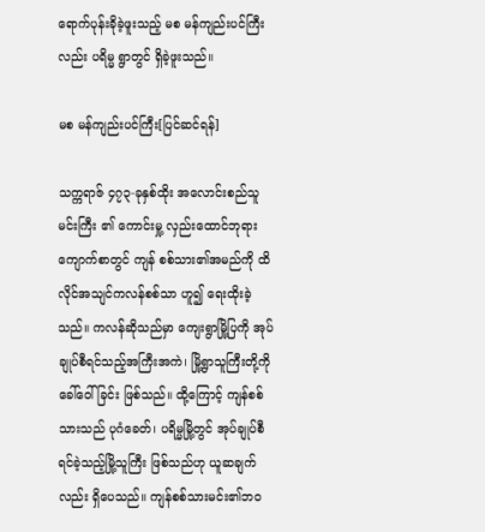ရောက်ပုန်းခိုခဲ့ဖူးသည့် မစ မန်ကျည်းပင်ကြီးလည်း ပရိမ္မ ရွာတွင် ရှိခဲ့ဖူးသည်။

မစ မန်ကျည်းပင်ကြီး[ပြင်ဆင်ရန်]

သက္ကရာဇ် ၄၇၃-ခုနှစ်ထိုး အလောင်းစည်သူမင်းကြီး ၏ ကောင်းမှု့ လှည်းထောင်ဘုရားကျောက်စာတွင် ကျန် စစ်သား၏အမည်ကို ထိလိုင်အသျင်ကလန်စစ်သာ ဟူ၍ ရေးထိုးခဲ့သည်။ ကလန်ဆိုသည်မှာ ကျေးရွာမြို့ပြကို အုပ်ချုပ်စီရင်သည့်အကြီးအကဲ၊ မြို့ရွာသူကြီးတို့ကို ခေါ်ဝေါ်ခြင်း ဖြစ်သည်။ ထို့ကြောင့် ကျန်စစ်သားသည် ပုဂံခေတ်၊ ပရိမ္မမြို့တွင် အုပ်ချုပ်စီရင်ခဲ့သည့်မြို့သူကြီး ဖြစ်သည်ဟု ယူဆချက်လည်း ရှိပေသည်။ ကျန်စစ်သားမင်း၏ဘဝ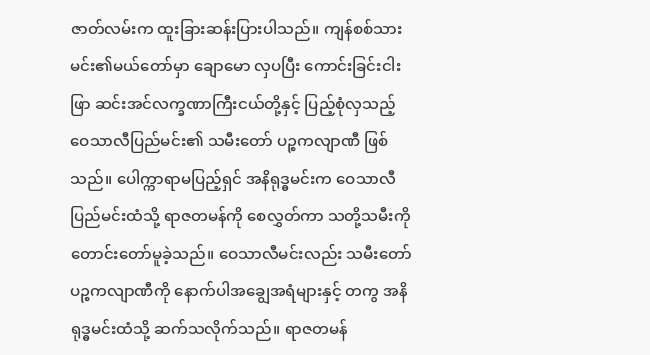ဇာတ်လမ်းက ထူးခြားဆန်းပြားပါသည်။ ကျန်စစ်သားမင်း၏မယ်တော်မှာ ချောမော လှပပြီး ကောင်းခြင်းငါးဖြာ ဆင်းအင်လက္ခဏာကြီးငယ်တို့နှင့် ပြည့်စုံလှသည့် ဝေသာလီပြည်မင်း၏ သမီးတော် ပဉ္စကလျာဏီ ဖြစ်သည်။ ပေါက္ကာရာမပြည့်ရှင် အနိရုဒ္ဓမင်းက ဝေသာလီပြည်မင်းထံသို့ ရာဇတမန်ကို စေလွှတ်ကာ သတို့သမီးကို တောင်းတော်မူခဲ့သည်။ ဝေသာလီမင်းလည်း သမီးတော်ပဉ္စကလျာဏီကို နောက်ပါအချွေအရံများနှင့် တကွ အနိရုဒ္ဓမင်းထံသို့ ဆက်သလိုက်သည်။ ရာဇတမန်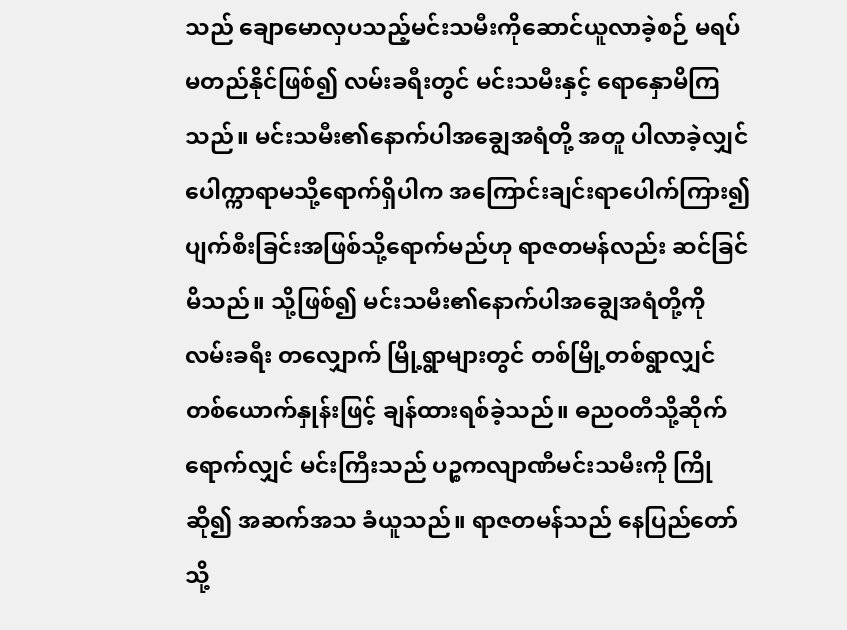သည် ချောမောလှပသည့်မင်းသမီးကိုဆောင်ယူလာခဲ့စဉ် မရပ်မတည်နိုင်ဖြစ်၍ လမ်းခရီးတွင် မင်းသမီးနှင့် ရောနှောမိကြသည်။ မင်းသမီး၏နောက်ပါအချွေအရံတို့ အတူ ပါလာခဲ့လျှင် ပေါက္ကာရာမသို့ရောက်ရှိပါက အကြောင်းချင်းရာပေါက်ကြား၍ ပျက်စီးခြင်းအဖြစ်သို့ရောက်မည်ဟု ရာဇတမန်လည်း ဆင်ခြင်မိသည်။ သို့ဖြစ်၍ မင်းသမီး၏နောက်ပါအချွေအရံတို့ကို လမ်းခရီး တလျှောက် မြို့ရွာများတွင် တစ်မြို့တစ်ရွာလျှင် တစ်ယောက်နှုန်းဖြင့် ချန်ထားရစ်ခဲ့သည်။ ဓညဝတီသို့ဆိုက်ရောက်လျှင် မင်းကြီးသည် ပဉ္စကလျာဏီမင်းသမီးကို ကြိုဆို၍ အဆက်အသ ခံယူသည်။ ရာဇတမန်သည် နေပြည်တော်သို့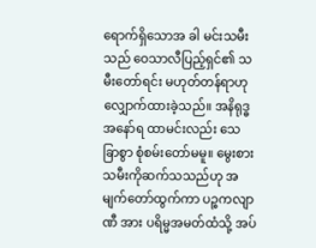ရောက်ရှိသောအ ခါ မင်းသမီးသည် ဝေသာလီပြည့်ရှင်၏ သမီးတော်ရင်း မဟုတ်တန်ရာဟု လျှောက်ထားခဲ့သည်။ အနိရုဒ္ဓအနော်ရ ထာမင်းလည်း သေခြာစွာ စုံစမ်းတော်မမူ။ မွေးစားသမီးကိုဆက်သသည်ဟု အမျက်တော်ထွက်ကာ ပဉ္စကလျာဏီ အား ပရိမ္မအမတ်ထံသို့ အပ်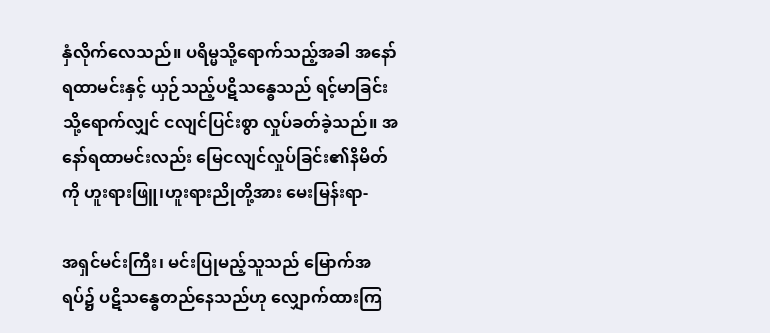နှံလိုက်လေသည်။ ပရိမ္မသို့ရောက်သည့်အခါ အနော်ရထာမင်းနှင့် ယှဉ်သည့်ပဋိသန္ဓေသည် ရင့်မာခြင်းသို့ရောက်လျှင် ငလျင်ပြင်းစွာ လှုပ်ခတ်ခဲ့သည်။ အနော်ရထာမင်းလည်း မြေငလျင်လှုပ်ခြင်း၏နိမိတ်ကို ဟူးရားဖြူ၊ဟူးရားညိုတို့အား မေးမြန်းရာ-

အရှင်မင်းကြီး၊ မင်းပြုမည့်သူသည် မြောက်အရပ်၌ ပဋိသန္ဓေတည်နေသည်ဟု လျှောက်ထားကြ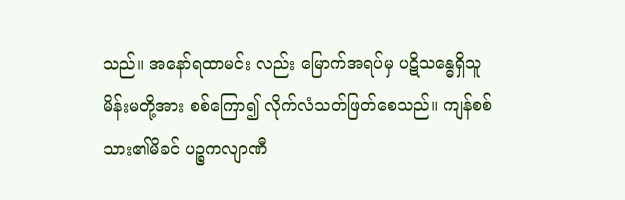သည်။ အနော်ရထာမင်း လည်း မြောက်အရပ်မှ ပဋိသန္ဓေရှိသူမိန်းမတို့အား စစ်ကြော၍ လိုက်လံသတ်ဖြတ်စေသည်။ ကျန်စစ်သား၏မိခင် ပဉ္စကလျာဏီ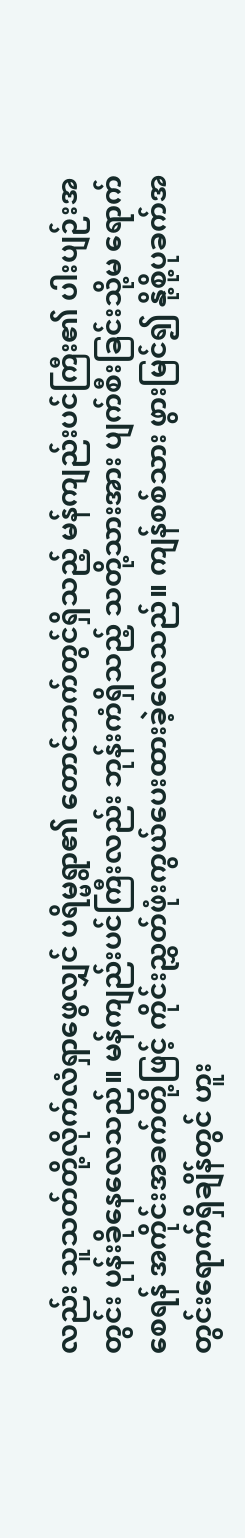လည်း သူသတ်တို့လိုက်လံရှာဖွေလျှင် ပရိမ္မရွာ၏ တောင်ဘက်တွင်ရှိသည့် မန်ကျည်းပင်ကြီး၏ ပါးပျဉ်းအတွင်း ပုန်းခိုနေလေသည်။ မန်ကျည်းပင်ကြီးလည်း ဘုန်းကံရှိသည့် သတို့သားအား ပျက်စီးခြင်းသို့မ ရောက်စေရန် အကိုင်းအခက်တို့ဖြင့် ကိုင်းညွှတ်ဖုံးကွယ်ပေးထားခဲ့လေသည်။ ကျန်စစ်သား ဖွားမြင်၍ နို့စို့ပုခက်အတွင်းရောက်ရှိချိန်တွင် ဟူး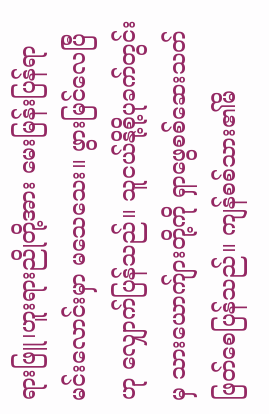ရားဖြူ၊ဟူးရားညိုတို့အား မေးမြန်းပြန်ရာ မင်းလောင်းမှာ မသေသေး။ ဖွားမြင်လေပြီဟု လျှောက်ပြန်သည်။ သူငယ်နို့စို့ပုခက်တွင်းမှ သားယောက်ျားတို့ကို ရှာဖွေစစ်ဆေးသတ်ဖြတ်စေပြန်သည်။ ကျန်စစ်သား၏မိ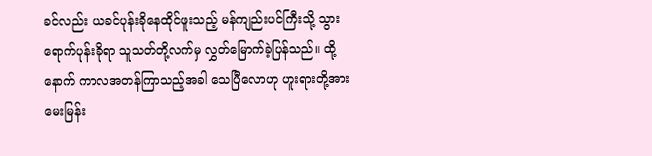ခင်လည်း ယခင်ပုန်းခိုနေထိုင်ဖူးသည့် မန်ကျည်းပင်ကြီးသို့ သွားရောက်ပုန်းခိုရာ သူသတ်တို့လက်မှ လွှတ်မြောက်ခဲ့ပြန်သည်။ ထို့နောက် ကာလအတန်ကြာသည့်အခါ သေပြီလောဟု ဟူးရားတို့အား မေးမြန်း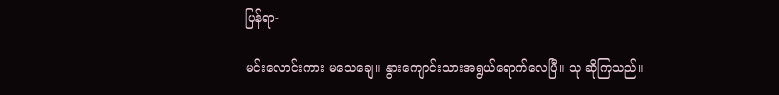ပြန်ရာ-

မင်းလောင်းကား မသေချေ။ နွားကျောင်းသားအရွယ်ရောက်လေပြီ။ သု ဆိုကြသည်။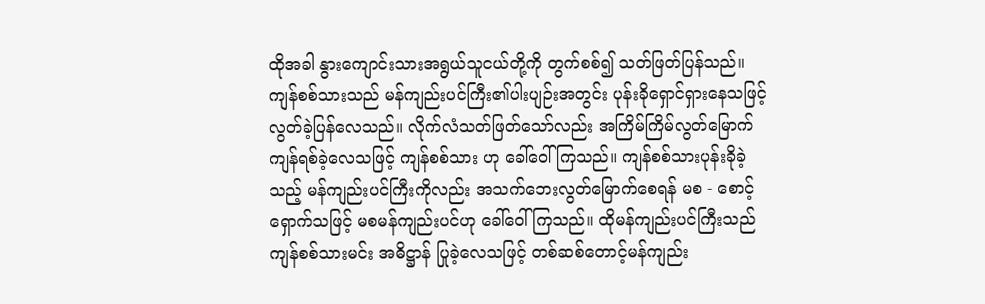ထိုအခါ နွားကျောင်းသားအရွယ်သူငယ်တို့ကို တွက်စစ်၍ သတ်ဖြတ်ပြန်သည်။ ကျန်စစ်သားသည် မန်ကျည်းပင်ကြီး၏ပါးပျဉ်းအတွင်း ပုန်းခိုရှောင်ရှားနေသဖြင့် လွတ်ခဲ့ပြန်လေသည်။ လိုက်လံသတ်ဖြတ်သော်လည်း အကြိမ်ကြိမ်လွတ်မြောက်ကျန်ရစ်ခဲ့လေသဖြင့် ကျန်စစ်သား ဟု ခေါ်ဝေါ်ကြသည်။ ကျန်စစ်သားပုန်းခိုခဲ့သည့် မန်ကျည်းပင်ကြီးကိုလည်း အသက်ဘေးလွတ်မြောက်စေရန် မစ - စောင့်ရှောက်သဖြင့် မစမန်ကျည်းပင်ဟု ခေါ်ဝေါ်ကြသည်။ ထိုမန်ကျည်းပင်ကြီးသည် ကျန်စစ်သားမင်း အဓိဋ္ဌာန် ပြုခဲ့လေသဖြင့် တစ်ဆစ်တောင့်မန်ကျည်း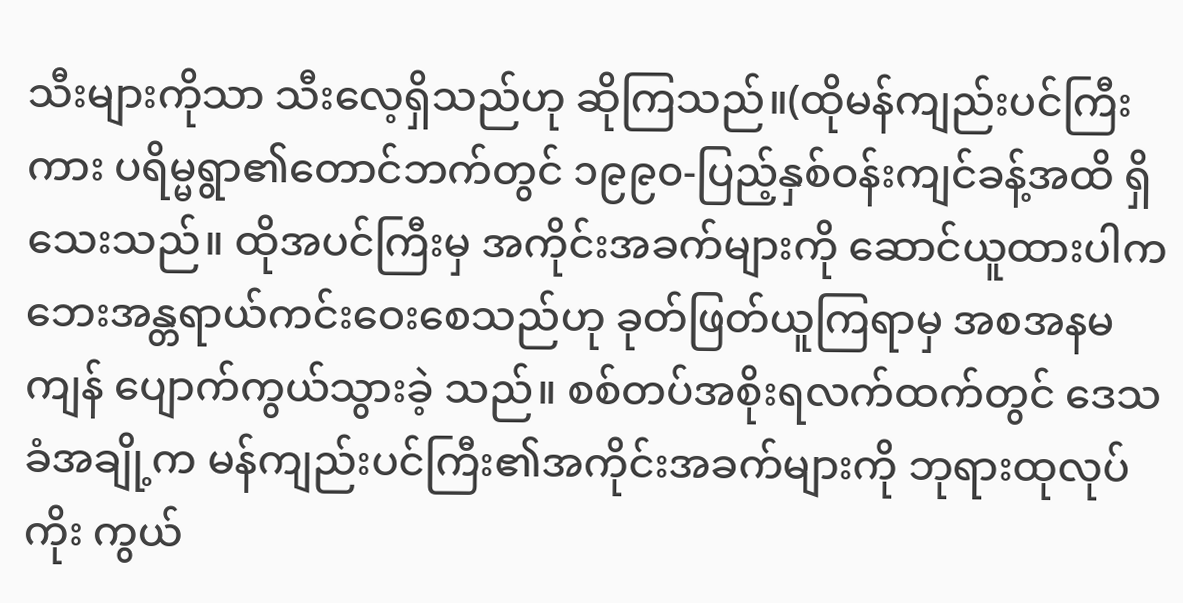သီးများကိုသာ သီးလေ့ရှိသည်ဟု ဆိုကြသည်။(ထိုမန်ကျည်းပင်ကြီးကား ပရိမ္မရွာ၏တောင်ဘက်တွင် ၁၉၉၀-ပြည့်နှစ်ဝန်းကျင်ခန့်အထိ ရှိသေးသည်။ ထိုအပင်ကြီးမှ အကိုင်းအခက်များကို ဆောင်ယူထားပါက ဘေးအန္တရာယ်ကင်းဝေးစေသည်ဟု ခုတ်ဖြတ်ယူကြရာမှ အစအနမကျန် ပျောက်ကွယ်သွားခဲ့ သည်။ စစ်တပ်အစိုးရလက်ထက်တွင် ဒေသခံအချို့က မန်ကျည်းပင်ကြီး၏အကိုင်းအခက်များကို ဘုရားထုလုပ်ကိုး ကွယ်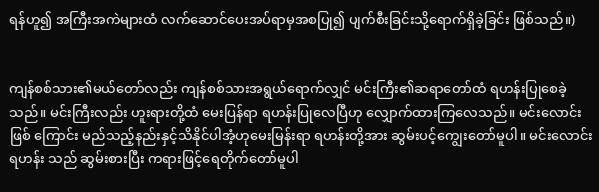ရန်ဟူ၍ အကြီးအကဲများထံ လက်ဆောင်ပေးအပ်ရာမှအစပြု၍ ပျက်စီးခြင်းသို့ရောက်ရှိခဲ့ခြင်း ဖြစ်သည်။)


ကျန်စစ်သား၏မယ်တော်လည်း ကျန်စစ်သားအရွယ်ရောက်လျှင် မင်းကြီး၏ဆရာတော်ထံ ရဟန်းပြုစေခဲ့ သည်။ မင်းကြီးလည်း ဟူးရားတို့ထံ မေးပြန်ရာ ရဟန်းပြုလေပြီဟု လျှောက်ထားကြလေသည်။ မင်းလောင်းဖြစ် ကြောင်း မည်သည့်နည်းနှင့်သိနိုင်ပါအံ့ဟုမေးမြန်းရာ ရဟန်းတို့အား ဆွမ်းပင့်ကျွေးတော်မူပါ။ မင်းလောင်းရဟန်း သည် ဆွမ်းစားပြီး ကရားဖြင့်ရေတိုက်တော်မူပါ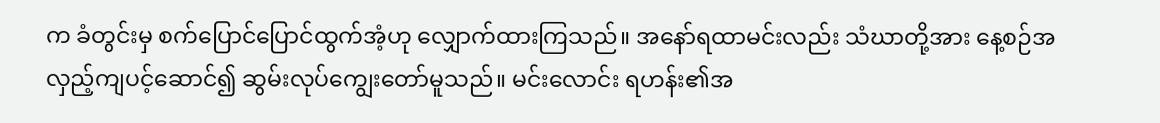က ခံတွင်းမှ စက်ပြောင်ပြောင်ထွက်အံ့ဟု လျှောက်ထားကြသည်။ အနော်ရထာမင်းလည်း သံဃာတို့အား နေ့စဉ်အလှည့်ကျပင့်ဆောင်၍ ဆွမ်းလုပ်ကျွေးတော်မူသည်။ မင်းလောင်း ရဟန်း၏အ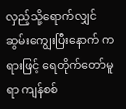လှည့်သို့ရောက်လျှင် ဆွမ်းကျွေးပြီးနောက် ကရားဖြင့် ရေတိုက်တော်မူရာ ကျန်စစ်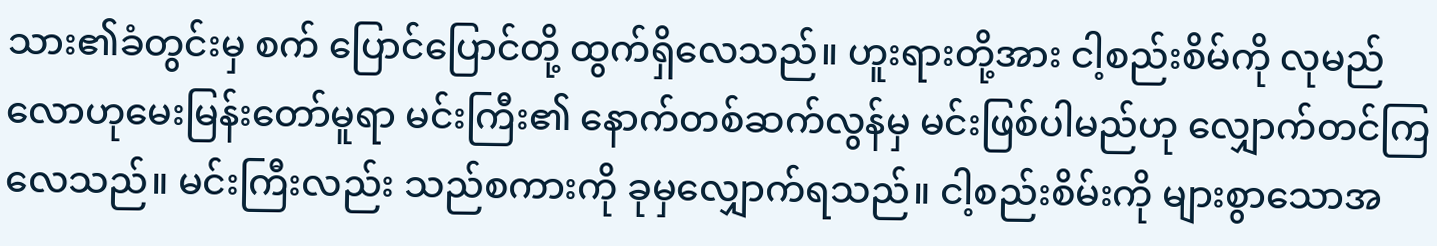သား၏ခံတွင်းမှ စက် ပြောင်ပြောင်တို့ ထွက်ရှိလေသည်။ ဟူးရားတို့အား ငါ့စည်းစိမ်ကို လုမည်လောဟုမေးမြန်းတော်မူရာ မင်းကြီး၏ နောက်တစ်ဆက်လွန်မှ မင်းဖြစ်ပါမည်ဟု လျှောက်တင်ကြလေသည်။ မင်းကြီးလည်း သည်စကားကို ခုမှလျှောက်ရသည်။ ငါ့စည်းစိမ်းကို များစွာသောအ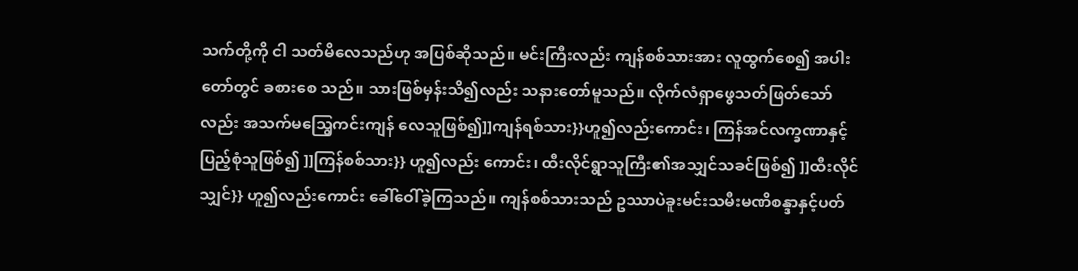သက်တို့ကို ငါ သတ်မိလေသည်ဟု အပြစ်ဆိုသည်။ မင်းကြီးလည်း ကျန်စစ်သားအား လူထွက်စေ၍ အပါးတော်တွင် ခစားစေ သည်။ သားဖြစ်မှန်းသိ၍လည်း သနားတော်မူသည်။ လိုက်လံရှာဖွေသတ်ဖြတ်သော်လည်း အသက်မဩွေကင်းကျန် လေသူဖြစ်၍]]ကျန်ရစ်သား}}ဟူ၍လည်းကောင်း၊ ကြန်အင်လက္ခဏာနှင့်ပြည့်စုံသူဖြစ်၍ ]]ကြန်စစ်သား}} ဟူ၍လည်း ကောင်း၊ ထီးလိုင်ရွာသူကြီး၏အသျှင်သခင်ဖြစ်၍ ]]ထီးလိုင်သျှင်}} ဟူ၍လည်းကောင်း ခေါ်ဝေါ်ခဲ့ကြသည်။ ကျန်စစ်သားသည် ဥဿာပဲခူးမင်းသမီးမဏိစန္ဒာနှင့်ပတ်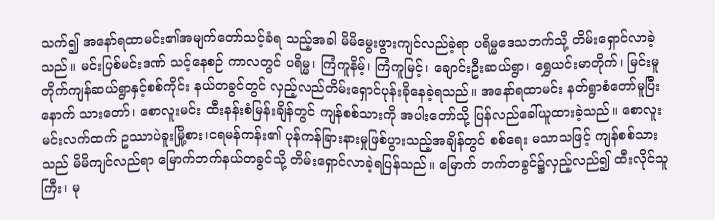သက်၍ အနော်ရထာမင်း၏အမျက်တော်သင့်ခံရ သည့်အခါ မိမိမွေးဖွားကျင်လည်ခဲ့ရာ ပရိမ္မဒေသဘက်သို့ တိမ်းရှောင်လာခဲ့သည်။ မင်းပြစ်မင်းဒဏ် သင့်နေစဉ် ကာလတွင် ပရိမ္မ၊ ကြံကူနိမ့်၊ ကြံကူမြင့်၊ ချောင်းဦးဆယ်ရွာ၊ ရွှေယင်းမာတိုက်၊ မြင်းမူတိုက်ကျန်ဆယ်ရွာနှင့်စစ်ကိုင်း နယ်တခွင်တွင် လှည့်လည်တိမ်းရှောင်ပုန်းခိုနေခဲ့ရသည်။ အနော်ရထာမင်း နတ်ရွာစံတော်မူပြီးနောက် သားတော်၊ စောလူးမင်း ထီးနန်းစံမြန်းချိန်တွင် ကျန်စစ်သားကို အပါးတော်သို့ ပြန်လည်ခေါ်ယူထားခဲ့သည်။ စောလူးမင်းလက်ထက် ဥဿာပဲခူးမြို့စား၊ငရမန်ကန်း၏ ပုန်ကန်ခြားနားမှုဖြစ်ပွားသည့်အချိန်တွင် စစ်ရေး မသာသဖြင့် ကျန်စစ်သားသည် မိမိကျင်လည်ရာ မြောက်ဘက်နယ်တခွင်သို့ တိမ်းရှောင်လာခဲ့ရပြန်သည်။ မြောက် ဘက်တခွင်၌လှည့်လည်၍ ထီးလိုင်သူကြီး၊ မု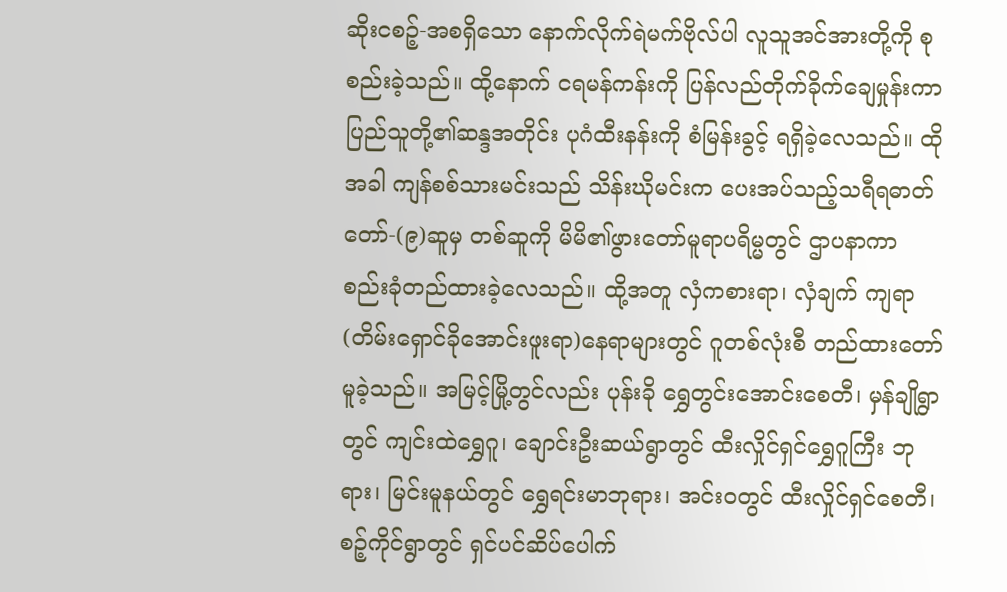ဆိုးငစဉ့်-အစရှိသော နောက်လိုက်ရဲမက်ဗိုလ်ပါ လူသူအင်အားတို့ကို စုစည်းခဲ့သည်။ ထို့နောက် ငရမန်ကန်းကို ပြန်လည်တိုက်ခိုက်ချေမှုန်းကာ ပြည်သူတို့၏ဆန္ဒအတိုင်း ပုဂံထီးနန်းကို စံမြန်းခွင့် ရရှိခဲ့လေသည်။ ထိုအခါ ကျန်စစ်သားမင်းသည် သိန်းဃိုမင်းက ပေးအပ်သည့်သရီရဓာတ်တော်-(၉)ဆူမှ တစ်ဆူကို မိမိ၏ဖွားတော်မူရာပရိမ္မတွင် ဌာပနာကာ စည်းခုံတည်ထားခဲ့လေသည်။ ထို့အတူ လှံကစားရာ၊ လှံချက် ကျရာ(တိမ်းရှောင်ခိုအောင်းဖူးရာ)နေရာများတွင် ဂူတစ်လုံးစီ တည်ထားတော်မူခဲ့သည်။ အမြင့်မြို့တွင်လည်း ပုန်းခို ရွှေတွင်းအောင်းစေတီ၊ မှန်ချိုရွာတွင် ကျင်းထဲရွှေဂူ၊ ချောင်းဦးဆယ်ရွာတွင် ထီးလှိုင်ရှင်ရွှေဂူကြီး ဘုရား၊ မြင်းမူနယ်တွင် ရွှေရင်းမာဘုရား၊ အင်းဝတွင် ထီးလှိုင်ရှင်စေတီ၊ စဉ့်ကိုင်ရွာတွင် ရှင်ပင်ဆိပ်ပေါက်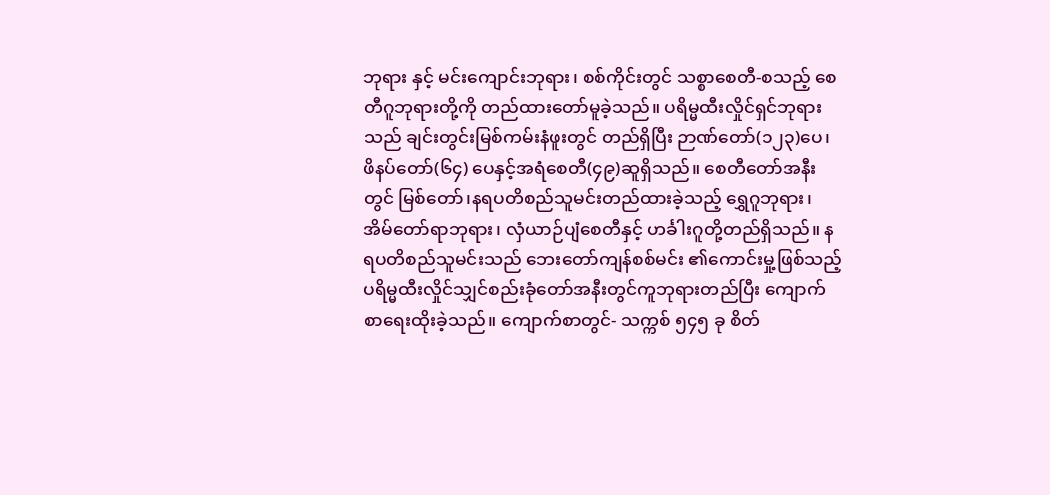ဘုရား နှင့် မင်းကျောင်းဘုရား၊ စစ်ကိုင်းတွင် သစ္စာစေတီ-စသည့် စေတီဂူဘုရားတို့ကို တည်ထားတော်မူခဲ့သည်။ ပရိမ္မထီးလှိုင်ရှင်ဘုရားသည် ချင်းတွင်းမြစ်ကမ်းနံဖူးတွင် တည်ရှိပြီး ဉာဏ်တော်(၁၂၃)ပေ၊ ဖိနပ်တော်(၆၄) ပေနှင့်အရံစေတီ(၄၉)ဆူရှိသည်။ စေတီတော်အနီးတွင် မြစ်တော်၊နရပတိစည်သူမင်းတည်ထားခဲ့သည့် ရွှေဂူဘုရား၊ အိမ်တော်ရာဘုရား၊ လှံယာဉ်ပျံစေတီနှင့် ဟင်္ခါးဂူတို့တည်ရှိသည်။ နရပတိစည်သူမင်းသည် ဘေးတော်ကျန်စစ်မင်း ၏ကောင်းမှု့ဖြစ်သည့် ပရိမ္မထီးလှိုင်သျှင်စည်းခုံတော်အနီးတွင်ကူဘုရားတည်ပြီး ကျောက်စာရေးထိုးခဲ့သည်။ ကျောက်စာတွင်- သက္ကစ် ၅၄၅ ခု စိတ်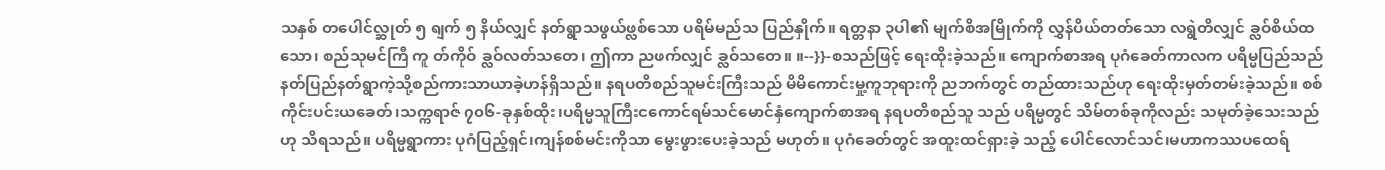သနှစ် တပေါင်လ္ဆုတ် ၅ ရျက် ၅ နိယ်လျှင် နတ်ရွာသဖွယ်ဖ္လစ်သော ပရိမ်မည်သ ပြည်နှိုက်။ ရတ္တနာ ၃ပါ၏ မျက်စိအမြိုက်ကို လွှန်ပိယ်တတ်သော လရွဲတိလျှင် ခ္လဝ်စိယ်ထသော၊ စည်သုမင်ကြီ ကူ တ်ကိုဝ် ခ္လဝ်လတ်သတေ၊ ဤကာ ညဖက်လျှင် ခ္လဝ်သတေ။ ။--}}-စသည်ဖြင့် ရေးထိုးခဲ့သည်။ ကျောက်စာအရ ပုဂံခေတ်ကာလက ပရိမ္မပြည်သည် နတ်ပြည်နတ်ရွာကဲ့သို့စည်ကားသာယာခဲ့ဟန်ရှိသည်။ နရပတိစည်သူမင်းကြီးသည် မိမိကောင်းမှု့ကူဘုရားကို ညဘက်တွင် တည်ထားသည်ဟု ရေးထိုးမှတ်တမ်းခဲ့သည်။ စစ်ကိုင်းပင်းယခေတ်၊သက္ကရာဇ် ၇၀၆-ခုနှစ်ထိုး၊ပရိမ္မသူကြီးငကောင်ရမ်သင်မောင်နှံကျောက်စာအရ နရပတိစည်သူ သည် ပရိမ္မတွင် သိမ်တစ်ခုကိုလည်း သမုတ်ခဲ့သေးသည်ဟု သိရသည်။ ပရိမ္မရွာကား ပုဂံပြည့်ရှင်၊ကျန်စစ်မင်းကိုသာ မွေးဖွားပေးခဲ့သည် မဟုတ်။ ပုဂံခေတ်တွင် အထူးထင်ရှားခဲ့ သည့် ပေါင်လောင်သင်၊မဟာကဿပထေရ်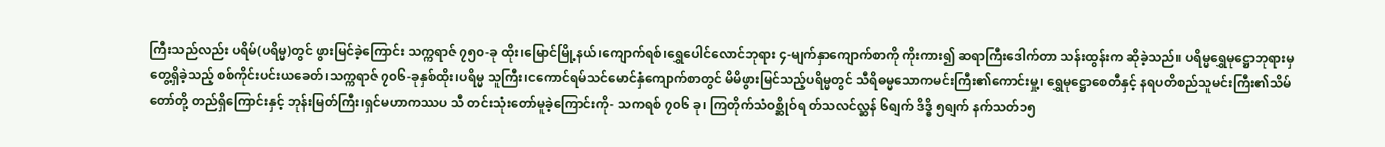ကြီးသည်လည်း ပရိမ်(ပရိမ္မ)တွင် ဖွားမြင်ခဲ့ကြောင်း သက္ကရာဇ် ၇၅၀-ခု ထိုး၊မြောင်မြို့နယ်၊ကျောက်ရစ်၊ရွှေပေါင်လောင်ဘုရား ၄-မျက်နှာကျောက်စာကို ကိုးကား၍ ဆရာကြီးဒေါက်တာ သန်းထွန်းက ဆိုခဲ့သည်။ ပရိမ္မရွှေမုဋ္ဌောဘုရားမှတွေ့ရှိခဲ့သည့် စစ်ကိုင်းပင်းယခေတ်၊သက္ကရာဇ် ၇၀၆-ခုနှစ်ထိုး၊ပရိမ္မ သူကြီး၊ငကောင်ရမ်သင်မောင်နှံကျောက်စာတွင် မိမိဖွားမြင်သည့်ပရိမ္မတွင် သီရိဓမ္မသောကမင်းကြီး၏ကောင်းမှု့၊ ရွှေမုဋ္ဌောစေတီနှင့် နရပတိစည်သူမင်းကြီး၏သိမ်တော်တို့ တည်ရှိကြောင်းနှင့် ဘုန်းမြတ်ကြီး၊ရှင်မဟာကဿပ သီ တင်းသုံးတော်မူခဲ့ကြောင်းကို- သကရစ် ၇၀၆ ခု၊ ကြတိုက်သံဝစ္ဆိုဝ်ရ တ်သလင်လ္ဆန် ၆ရျက် ဒိဒ္ဓိ ၅ရျက် နက်သတ်၁၅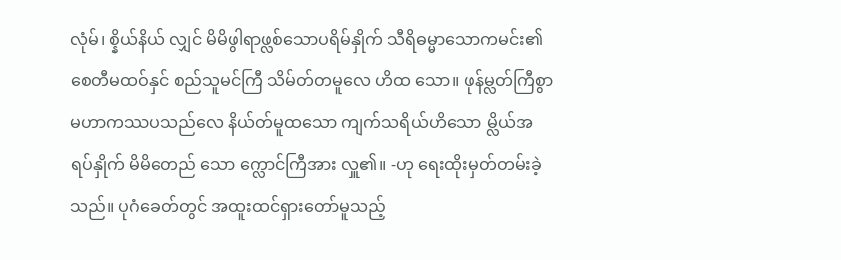လုံမ်၊ စ္နိယ်နိယ် လျှင် မိမိဖွါရာဖ္လစ်သောပရိမ်နှိုက် သီရိဓမ္မာသောကမင်း၏စေတီမထဝ်နှင် စည်သူမင်ကြီ သိမ်တ်တမူလေ ဟိထ သော။ ဖုန်မ္လတ်ကြီစွာ မဟာကဿပသည်လေ နိယ်တ်မူထသော ကျက်သရိယ်ဟိသော မ္လိယ်အရပ်နှိုက် မိမိတေည် သော က္လောင်ကြီအား လှူ၏။ -ဟု ရေးထိုးမှတ်တမ်းခဲ့သည်။ ပုဂံခေတ်တွင် အထူးထင်ရှားတော်မူသည့်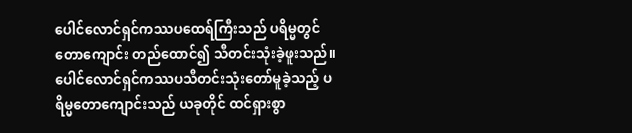ပေါင်လောင်ရှင်ကဿပထေရ်ကြီးသည် ပရိမ္မတွင် တောကျောင်း တည်ထောင်၍ သီတင်းသုံးခဲ့ဖူးသည်။ ပေါင်လောင်ရှင်ကဿပသီတင်းသုံးတော်မူခဲ့သည့် ပရိမ္မတောကျောင်းသည် ယခုတိုင် ထင်ရှားစွာ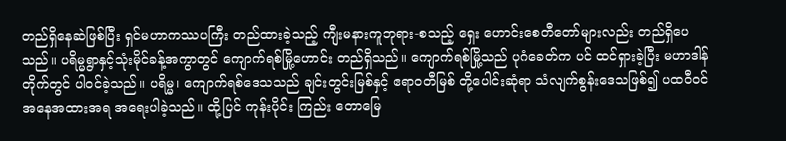တည်ရှိနေဆဲဖြစ်ပြီး ရှင်မဟာကဿပကြီး တည်ထားခဲ့သည့် ကျီးမနားကူဘုရား-စသည့် ရှေး ဟောင်းစေတီတော်များလည်း တည်ရှိပေသည်။ ပရိမ္မရွာနှင့်သုံးမိုင်ခန့်အကွာတွင် ကျောက်ရစ်မြို့ဟောင်း တည်ရှိသည်။ ကျောက်ရစ်မြို့သည် ပုဂံခေတ်က ပင် ထင်ရှားခဲ့ပြီး မဟာဒါန်တိုက်တွင် ပါဝင်ခဲ့သည်။ ပရိမ္မ၊ ကျောက်ရစ်ဒေသသည် ချင်းတွင်းမြစ်နှင့် ဧရာဝတီမြစ် တို့ပေါင်းဆုံရာ သံလျက်စွန်းဒေသဖြစ်၍ ပထဝီဝင်အနေအထားအရ အရေးပါခဲ့သည်။ ထို့ပြင် ကုန်းပိုင်း ကြည်း တောမြေ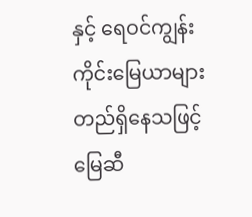နှင့် ရေဝင်ကျွန်းကိုင်းမြေယာများ တည်ရှိနေသဖြင့် မြေဆီ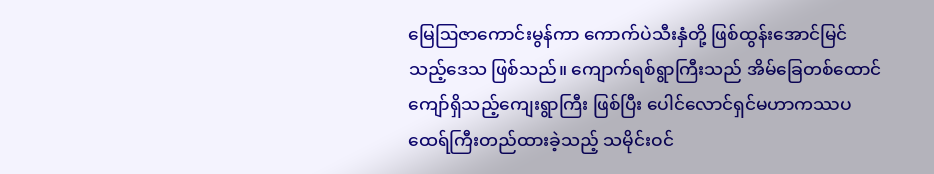မြေဩဇာကောင်းမွန်ကာ ကောက်ပဲသီးနှံတို့ ဖြစ်ထွန်းအောင်မြင်သည့်ဒေသ ဖြစ်သည်။ ကျောက်ရစ်ရွာကြီးသည် အိမ်ခြေတစ်ထောင်ကျော်ရှိသည့်ကျေးရွာကြီး ဖြစ်ပြီး ပေါင်လောင်ရှင်မဟာကဿပထေရ်ကြီးတည်ထားခဲ့သည့် သမိုင်းဝင်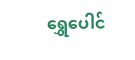ရွှေပေါင်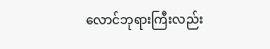လောင်ဘုရားကြီးလည်း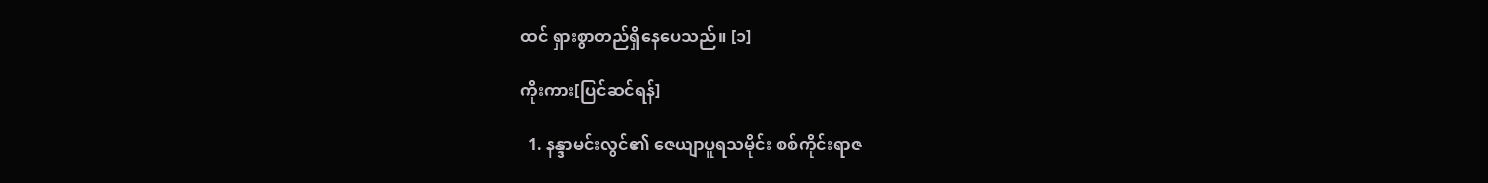ထင် ရှားစွာတည်ရှိနေပေသည်။ [၁]

ကိုးကား[ပြင်ဆင်ရန်]

  1. နန္ဒာမင်းလွင်၏ ဇေယျာပူရသမိုင်း စစ်ကိုင်းရာဇ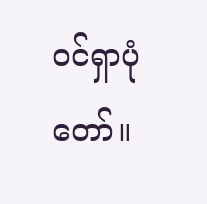ဝင်ရှာပုံတော်။